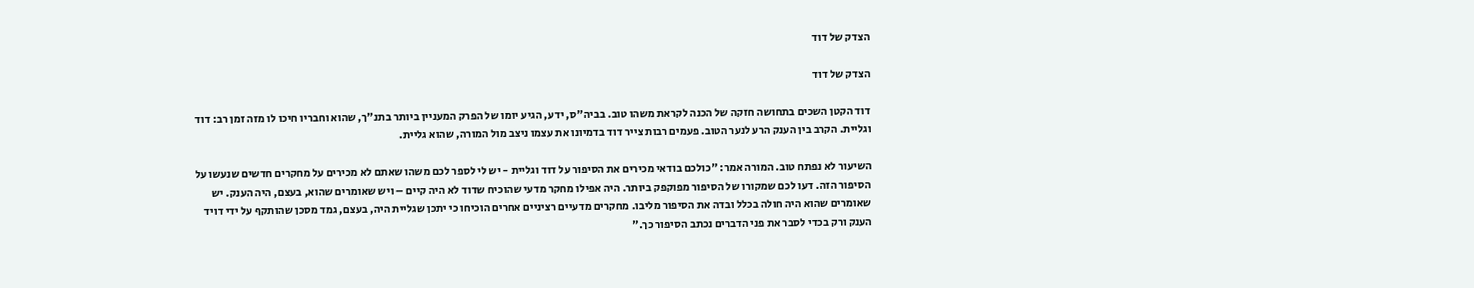הצדק של דוד

הצדק של דוד

דוד הקטן השכים בתחושה חזקה של הכנה לקראת משהו טוב. בביה"ס, ידע, הגיע יומו של הפרק המעניין ביותר בתנ"ך, שהוא וחבריו חיכו לו מזה זמן רב: דוד וגליית. הקרב בין הענק הרע לנער הטוב. פעמים רבות צייר דוד בדמיונו את עצמו ניצב מול המורה, שהוא גליית.

השיעור לא נפתח טוב. המורה אמר: "כולכם בודאי מכירים את הסיפור על דוד וגליית - יש לי לספר לכם משהו שאתם לא מכירים על מחקרים חדשים שנעשו על הסיפור הזה. דעו לכם שמקורו של הסיפור מפוקפק ביותר. היה אפילו מחקר מדעי שהוכיח שדוד לא היה קיים – ויש שאומרים שהוא, בעצם, היה הענק. יש שאומרים שהוא היה חולה בכלל ובדה את הסיפור מליבו. מחקרים מדעיים רציניים אחרים הוכיחו כי יתכן שגליית היה, בעצם, גמד מסכן שהותקף על ידי דויד הענק ורק בכדי לסבר את פני הדברים נכתב הסיפור כך."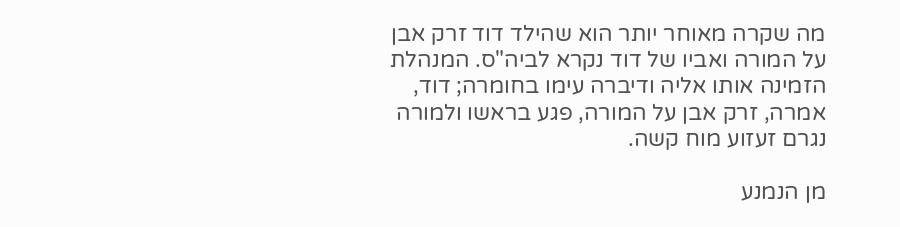מה שקרה מאוחר יותר הוא שהילד דוד זרק אבן על המורה ואביו של דוד נקרא לביה"ס. המנהלת הזמינה אותו אליה ודיברה עימו בחומרה; דוד, אמרה, זרק אבן על המורה, פגע בראשו ולמורה נגרם זעזוע מוח קשה.

מן הנמנע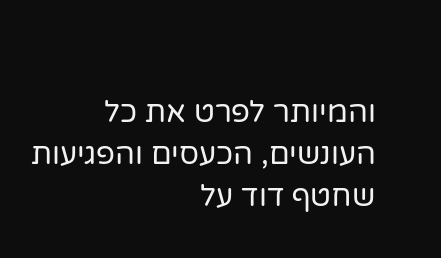והמיותר לפרט את כל העונשים, הכעסים והפגיעות שחטף דוד על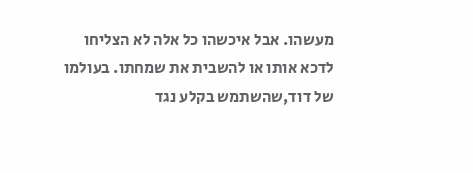מעשהו. אבל איכשהו כל אלה לא הצליחו לדכא אותו או להשבית את שמחתו. בעולמו של דוד,שהשתמש בקלע נגד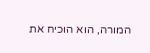המורה, הוא הוכיח את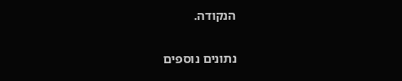הנקודה.

נתונים נוספים